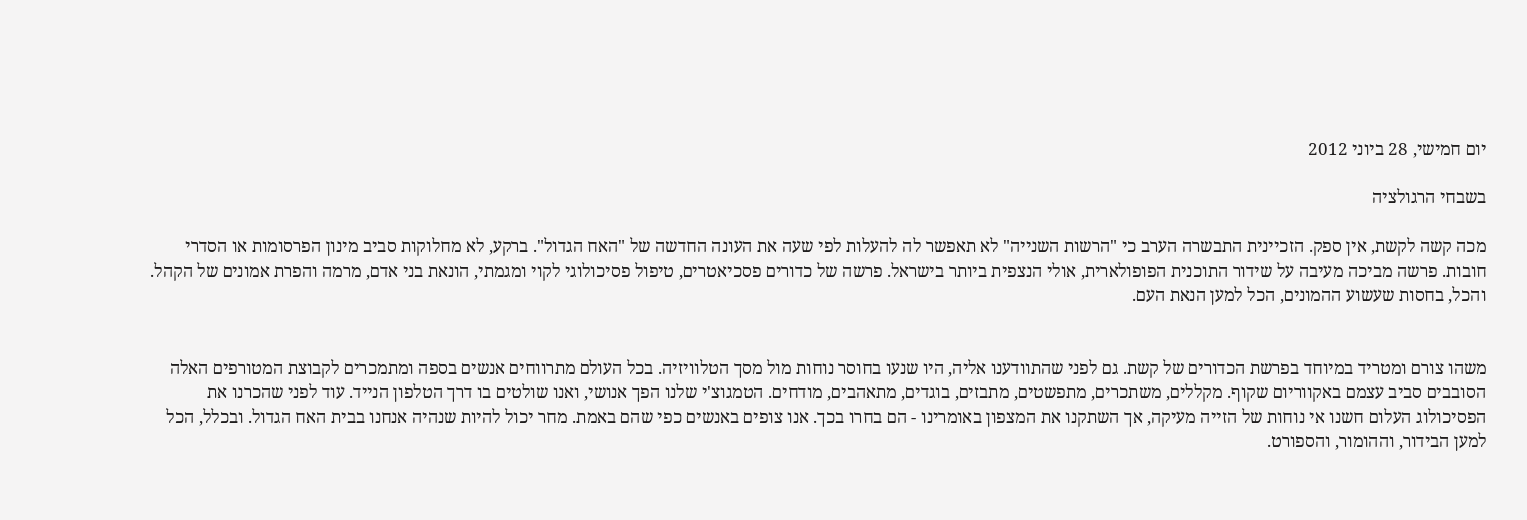יום חמישי, 28 ביוני 2012

בשבחי הרגולציה

מכה קשה לקשת, אין ספק. הזכיינית התבשרה הערב כי "הרשות השנייה" לא תאפשר לה להעלות לפי שעה את העונה החדשה של "האח הגדול". ברקע, לא מחלוקות סביב מינון הפרסומות או הסדרי חובות. פרשה מביכה מעיבה על שידור התוכנית הפופולארית, אולי הנצפית ביותר בישראל. פרשה של כדורים פסכיאטרים, טיפול פסיכולוגי לקוי ומגמתי, הונאת בני אדם, מרמה והפרת אמונים של הקהל. והכל, בחסות שעשוע ההמונים, הכל למען הנאת העם.


משהו צורם ומטריד במיוחד בפרשת הכדורים של קשת. גם לפני שהתוודענו אליה, היו שנעו בחוסר נוחות מול מסך הטלוויזיה. בכל העולם מתרווחים אנשים בספה ומתמכרים לקבוצת המטורפים האלה הסובבים סביב עצמם באקווריום שקוף. מקללים, משתכרים, מתפשטים, מתבזים, בוגדים, מתאהבים, מודחים. הטמגוצ'י שלנו הפך אנושי, ואנו שולטים בו דרך הטלפון הנייד. עוד לפני שהכרנו את הפסיכולוג העלום חשנו אי נוחות של הזייה מעיקה, אך השתקנו את המצפון באומרינו - הם בחרו בכך. אנו צופים באנשים כפי שהם באמת. מחר יכול להיות שנהיה אנחנו בבית האח הגדול. ובכלל, הכל למען הבידור, וההומור, והספורט.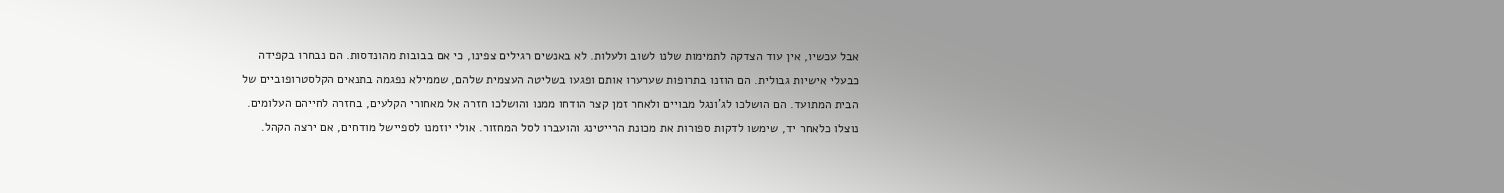אבל עכשיו, אין עוד הצדקה לתמימות שלנו לשוב ולעלות. לא באנשים רגילים צפינו, כי אם בבובות מהונדסות. הם נבחרו בקפידה כבעלי אישיות גבולית. הם הוזנו בתרופות שערערו אותם ופגעו בשליטה העצמית שלהם, שממילא נפגמה בתנאים הקלסטרופוביים של הבית המתועד. הם הושלכו לג'ונגל מבויים ולאחר זמן קצר הודחו ממנו והושלכו חזרה אל מאחורי הקלעים, בחזרה לחייהם העלומים. נוצלו כלאחר יד, שימשו לדקות ספורות את מכונת הרייטינג והועברו לסל המחזור. אולי יוזמנו לספיישל מודחים, אם ירצה הקהל.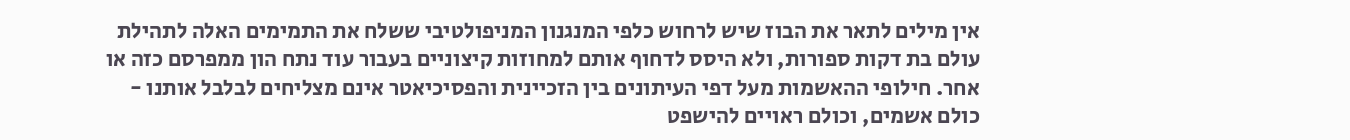אין מילים לתאר את הבוז שיש לרחוש כלפי המנגנון המניפולטיבי ששלח את התמימים האלה לתהילת עולם בת דקות ספורות, ולא היסס לדחוף אותם למחוזות קיצוניים בעבור עוד נתח הון ממפרסם כזה או אחר. חילופי ההאשמות מעל דפי העיתונים בין הזכיינית והפסיכיאטר אינם מצליחים לבלבל אותנו - כולם אשמים, וכולם ראויים להישפט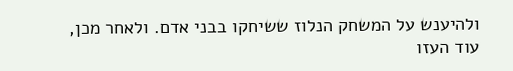ולהיענש על המשחק הנלוז ששיחקו בבני אדם. ולאחר מכן, עוד העזו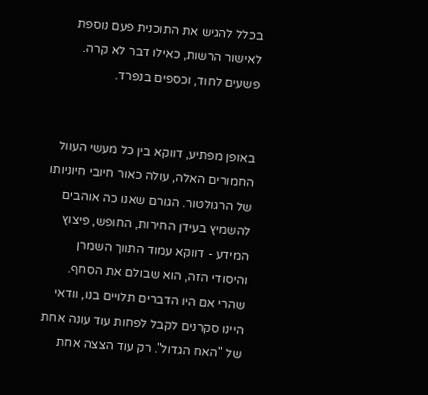בכלל להגיש את התוכנית פעם נוספת לאישור הרשות, כאילו דבר לא קרה. פשעים לחוד, וכספים בנפרד.


באופן מפתיע, דווקא בין כל מעשי העוול החמורים האלה, עולה כאור חיובי חיוניותו של הרגולטור. הגורם שאנו כה אוהבים להשמיץ בעידן החירות, החופש, פיצוץ המידע - דווקא עמוד התווך השמרן והיסודי הזה, הוא שבולם את הסחף. שהרי אם היו הדברים תלויים בנו, וודאי היינו סקרנים לקבל לפחות עוד עונה אחת של "האח הגדול". רק עוד הצצה אחת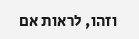וזהו, לראות אם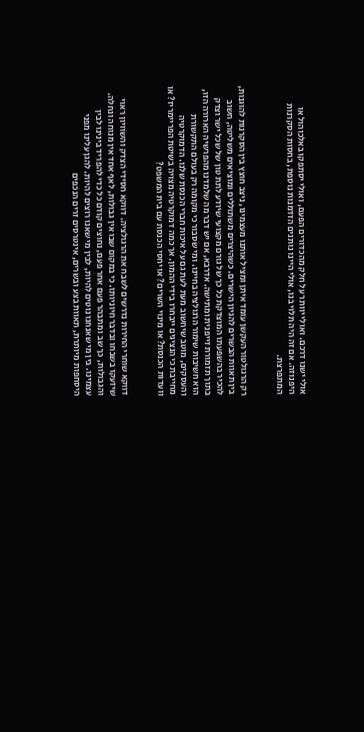אולי ישנו דרכם. ואולי יוותר על חלק מהכדורים הפעם, ואולי יסתפקו באלכוהול או היפנוזה. אם זה היה תלוי בנו, אולי היינו נותנים הזדמנות נוספת, בחסות הסקרנות המתפרצת.


רק הרגולטור העקשן עומד איתן ומציל אותנו מעצמינו, ניצב חוצץ בין הסקרנות להוגנות, בין תאוות הבשרים להגיון הישרים. כשהיצרים משתוללים ומוציאים משליטה, חשוב להכיר בהשפעתו המוצדקת כל כך של גורם מקצועי שיודע לתת טון של שכל ישר וצדק בתוך תזמורת זייפנית ומתישה. אדרבא, אם יש דבר מה שלמדנו מהפרשיה הארורה הזו, הוא חשיבות שימור הרגולציה בחיינו. ומי שסבור כי מקומה רק בעולם התקשורת והעסקים, מוטב שיחשוב מעת לעת גם על איכות חברי הכנסת שלנו. הדמוקרטיה מחייבת כי הנציגים ייבחרו בידי ההמון. אך כמה דמוקרטיה מצויה בשיטת הפריימריז? או וועדות הכנסת? או מינוי השרים? או יחסי הכנסת עם בית המשפט?


דווקא שוחרי החירות נדרשים לשבח את הרגולציה. דווקא חסידי הצדק והשוויון ראוי שיזעקו בשבחו ובדבר חיוניותו. כי במקום שבו אין גבולות, לאף אחד אין מנוחה ונחלה. והגבולות, כך שב ומתבהר פעם אחר פעם, נחוצים קודם כל כדי להפריד בינינו לבין עצמינו. בין מי שאנחנו נוטים להיות, לבין מי שאנו רוצים להיות. להגן עלינו מפני היסחפות מיותרת, תאוות בצע ובשרים, אינטרסים זרים הנכפים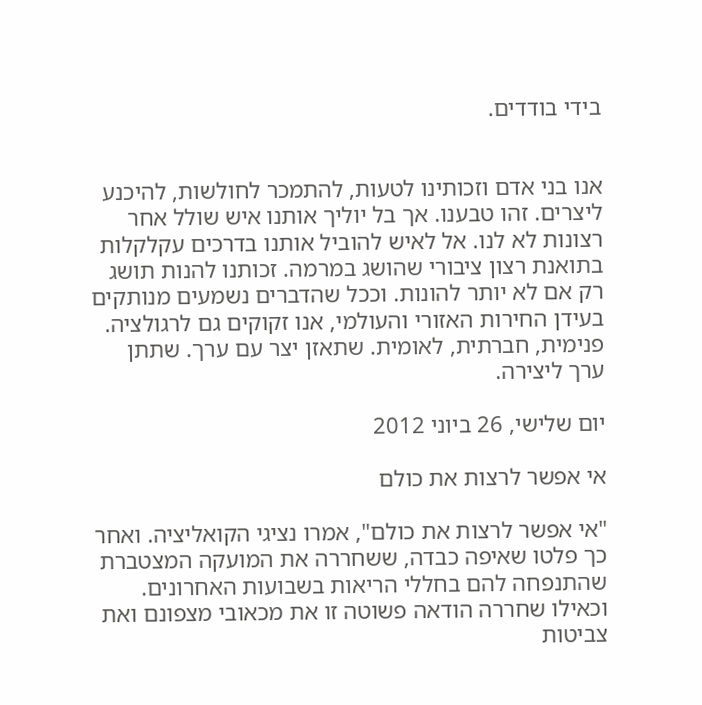בידי בודדים.


אנו בני אדם וזכותינו לטעות, להתמכר לחולשות, להיכנע ליצרים. זהו טבענו. אך בל יוליך אותנו איש שולל אחר רצונות לא לנו. אל לאיש להוביל אותנו בדרכים עקלקלות בתואנת רצון ציבורי שהושג במרמה. זכותנו להנות תושג רק אם לא יותר להונות. וככל שהדברים נשמעים מנותקים בעידן החירות האזורי והעולמי, אנו זקוקים גם לרגולציה. פנימית, חברתית, לאומית. שתאזן יצר עם ערך. שתתן ערך ליצירה.

יום שלישי, 26 ביוני 2012

אי אפשר לרצות את כולם

"אי אפשר לרצות את כולם", אמרו נציגי הקואליציה. ואחר כך פלטו שאיפה כבדה, ששחררה את המועקה המצטברת שהתנפחה להם בחללי הריאות בשבועות האחרונים. וכאילו שחררה הודאה פשוטה זו את מכאובי מצפונם ואת צביטות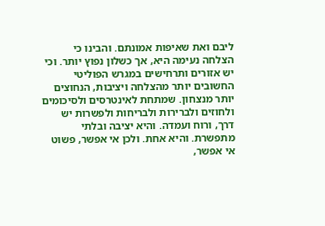ליבם ואת שאיפות אמונתם. והבינו כי הצלחה נעימה היא, אך כשלון נפוץ יותר. וכי יש אזורים ותרחישים במגרש הפוליטי החשובים יותר מהצלחה ויציבות, הנחוצים יותר מנצחון. שמתחת לאינטרסים ולסיכומים ולחוזים ולברירות ולבריחות ולפשרות יש דרך, ורוח ועמדה. והיא יציבה ובלתי מתפשרת. והיא אחת. ולכן אי אפשר, פשוט אי אפשר,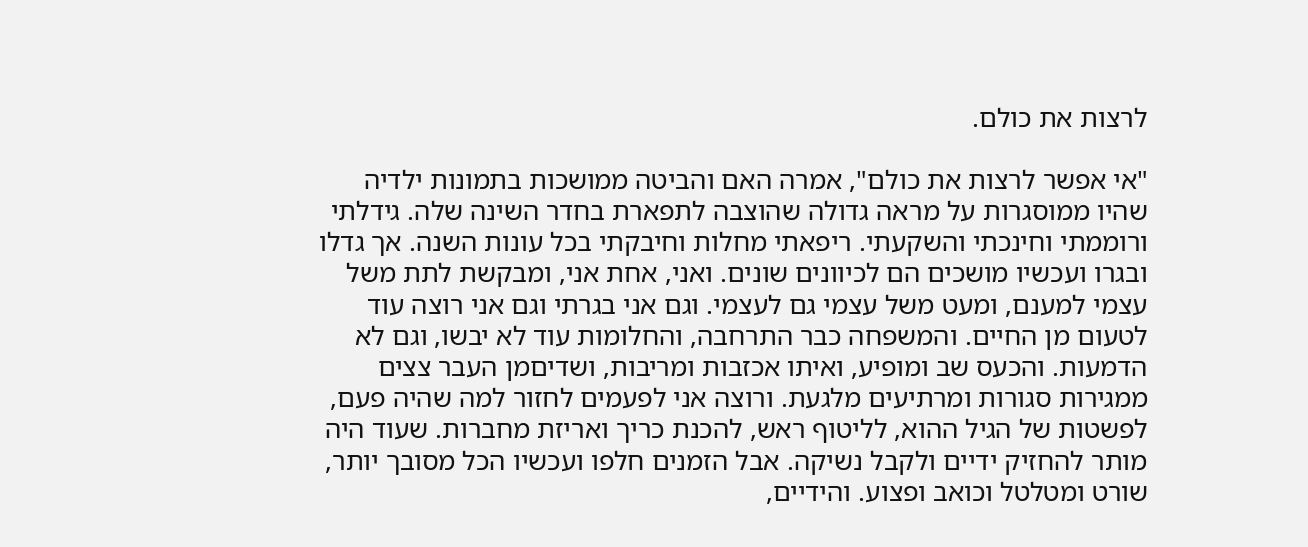לרצות את כולם.

"אי אפשר לרצות את כולם", אמרה האם והביטה ממושכות בתמונות ילדיה שהיו ממוסגרות על מראה גדולה שהוצבה לתפארת בחדר השינה שלה. גידלתי ורוממתי וחינכתי והשקעתי. ריפאתי מחלות וחיבקתי בכל עונות השנה. אך גדלו ובגרו ועכשיו מושכים הם לכיוונים שונים. ואני, אחת אני, ומבקשת לתת משל עצמי למענם, ומעט משל עצמי גם לעצמי. וגם אני בגרתי וגם אני רוצה עוד לטעום מן החיים. והמשפחה כבר התרחבה, והחלומות עוד לא יבשו, וגם לא הדמעות. והכעס שב ומופיע, ואיתו אכזבות ומריבות, ושדיםמן העבר צצים ממגירות סגורות ומרתיעים מלגעת. ורוצה אני לפעמים לחזור למה שהיה פעם, לפשטות של הגיל ההוא, לליטוף ראש, להכנת כריך ואריזת מחברות. שעוד היה מותר להחזיק ידיים ולקבל נשיקה. אבל הזמנים חלפו ועכשיו הכל מסובך יותר, שורט ומטלטל וכואב ופצוע. והידיים,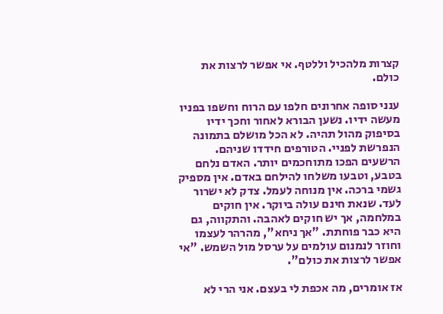קצרות מלהכיל וללטף. אי אפשר לרצות את כולם.

ענני סופה אחרונים חלפו עם הרוח וחשפו בפניו מעשה ידיו. נשען הבורא לאחור וחכך ידיו בסיפוק מהול תהיה. לא הכל מושלם בתמונה הנפרשת לפניי. הטורפים חידדו שניהם. הרשעים הפכו מתוחכמים יותר. האדם נלחם בטבע, וטבעו משלחו להילחם באדם. אין מספיק גשמי ברכה. אין מנוחה לעמל. צדק לא ישרור לעד. שנאת חינם עולה ביוקר. אין חוקים במלחמה, אך יש חוקים לאהבה. והתקווה, גם היא כבר פוחתת. "אך ניחא", מהרהר לעצמו וחוזר לנמנום עולמים על ערסל מול השמש. "אי אפשר לרצות את כולם".

אז אומרים, מה אכפת לי בעצם. אני הרי לא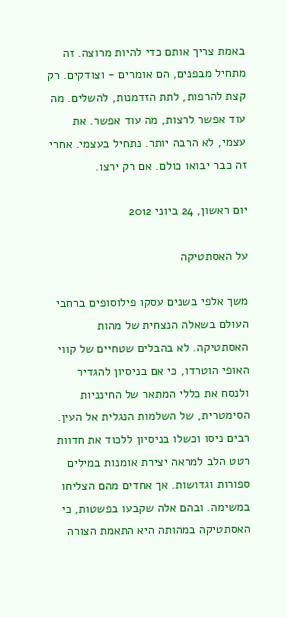באמת צריך אותם כדי להיות מרוצה. זה מתחיל מבפנים, הם אומרים - וצודקים. רק קצת להרפות, לתת הזדמנות, להשלים. מה עוד אפשר לרצות, מה עוד אפשר. את עצמי, לא הרבה יותר. נתחיל בעצמי. אחרי זה כבר יבואו כולם. אם רק ירצו.

יום ראשון, 24 ביוני 2012

על האסתטיקה

משך אלפי בשנים עסקו פילוסופים ברחבי העולם בשאלה הנצחית של מהות האסתטיקה. לא בהבלים שטחיים של קווי האופי הוטרדו, כי אם בניסיון להגדיר ולנסח את כללי המתאר של החינניות הסימטרית, של השלמות הנגלית אל העין. רבים ניסו וכשלו בניסיון ללכוד את חדוות רטט הלב למראה יצירת אומנות במילים ספורות וגדושות. אך אחדים מהם הצליחו במשימה. ובהם אלה שקבעו בפשטות, כי האסתטיקה במהותה היא התאמת הצורה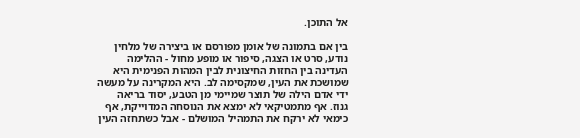אל התוכן.

בין אם בתמונה של אומן מפורסם או ביצירה של מלחין נודע, סרט או הצגה, סיפור או מופע מחול - ההלימה העדינה בין החזות החיצונית לבין המהות הפנימית היא שמושכת את העין, שמקסימה לב. היא המקרינה על מעשה ידי אדם הילה של תוצר שמיימי מן הטבע, יסוד בריאה גנוז. אף מתמטיקאי לא ימצא את הנוסחה המדוייקת, אף כימאי לא ירקח את התמהיל המושלם - אבל כשתחזה העין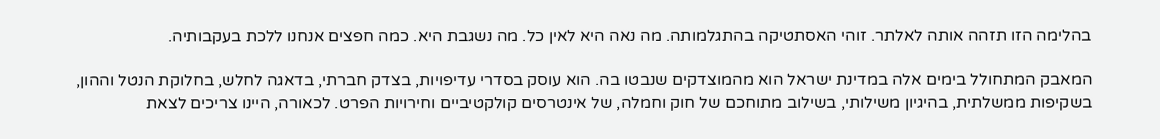בהלימה הזו תזהה אותה לאלתר. זוהי האסתטיקה בהתגלמותה. מה נאה היא לאין כל. מה נשגבת היא. כמה חפצים אנחנו ללכת בעקבותיה.

המאבק המתחולל בימים אלה במדינת ישראל הוא מהמוצדקים שנבטו בה. הוא עוסק בסדרי עדיפויות, בצדק חברתי, בדאגה לחלש, בחלוקת הנטל וההון, בשקיפות ממשלתית, בהיגיון משילותי, בשילוב מתוחכם של חוק וחמלה, של אינטרסים קולקטיביים וחירויות הפרט. לכאורה, היינו צריכים לצאת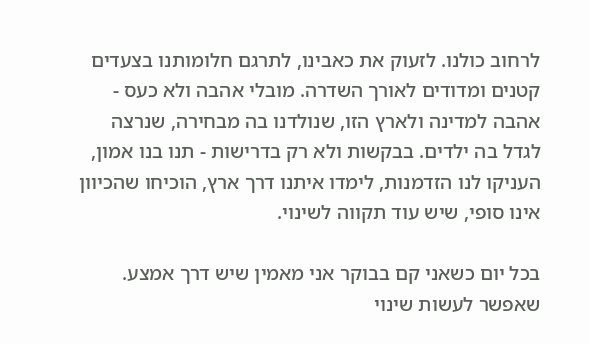לרחוב כולנו. לזעוק את כאבינו, לתרגם חלומותנו בצעדים קטנים ומדודים לאורך השדרה. מובלי אהבה ולא כעס - אהבה למדינה ולארץ הזו, שנולדנו בה מבחירה, שנרצה לגדל בה ילדים. בבקשות ולא רק בדרישות - תנו בנו אמון, העניקו לנו הזדמנות, לימדו איתנו דרך ארץ, הוכיחו שהכיוון אינו סופי, שיש עוד תקווה לשינוי.

בכל יום כשאני קם בבוקר אני מאמין שיש דרך אמצע. שאפשר לעשות שינוי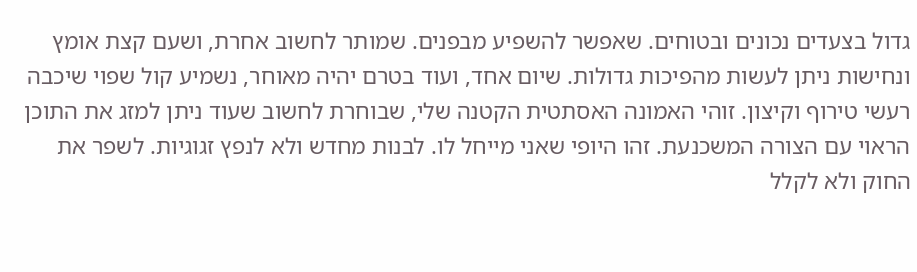גדול בצעדים נכונים ובטוחים. שאפשר להשפיע מבפנים. שמותר לחשוב אחרת, ושעם קצת אומץ ונחישות ניתן לעשות מהפיכות גדולות. שיום אחד, ועוד בטרם יהיה מאוחר, נשמיע קול שפוי שיכבה רעשי טירוף וקיצון. זוהי האמונה האסתטית הקטנה שלי, שבוחרת לחשוב שעוד ניתן למזג את התוכן הראוי עם הצורה המשכנעת. זהו היופי שאני מייחל לו. לבנות מחדש ולא לנפץ זגוגיות. לשפר את החוק ולא לקלל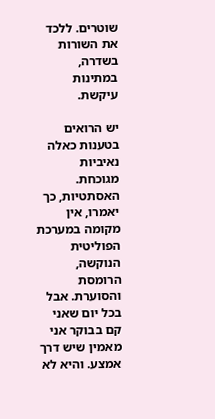שוטרים. ללכד את השורות בשדרה, במתינות עיקשת.

יש הרואים בטענות כאלה נאיביות מגוכחת. האסתטיות, כך יאמרו, אין מקומה במערכת הפוליטית הנוקשה, הרומסת והסוערת. אבל בכל יום שאני קם בבוקר אני מאמין שיש דרך אמצע. והיא לא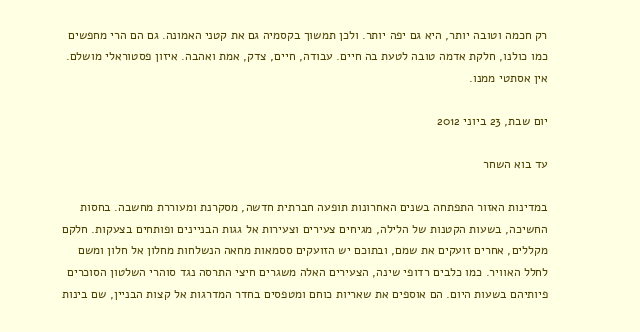רק חכמה וטובה יותר, היא גם יפה יותר. ולכן תמשוך בקסמיה גם את קטני האמונה. גם הם הרי מחפשים כמו כולנו, חלקת אדמה טובה לטעת בה חיים. עבודה, חיים, צדק, אמת ואהבה. איזון פסטוראלי מושלם. אין אסתטי ממנו.

יום שבת, 23 ביוני 2012

עד בוא השחר

במדינות האזור התפתחה בשנים האחרונות תופעה חברתית חדשה, מסקרנת ומעוררת מחשבה. בחסות החשיכה, בשעות הקטנות של הלילה, מגיחים צעירים וצעירות אל גגות הבניינים ופותחים בצעקות. חלקם מקללים, אחרים זועקים את שמם, ובתוכם יש הזועקים ססמאות מחאה הנשלחות מחלון אל חלון ומשם לחלל האוויר. כמו כלבים רדופי שינה, הצעירים האלה משגרים חיצי התרסה נגד סוהרי השלטון הסוכרים פיותיהם בשעות היום. הם אוספים את שאריות כוחם ומטפסים בחדר המדרגות אל קצות הבניין, שם בינות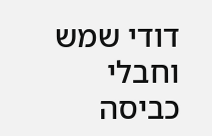דודי שמש וחבלי כביסה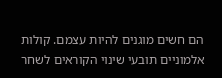הם חשים מוגנים להיות עצמם. קולות אלמוניים תובעי שינוי הקוראים לשחר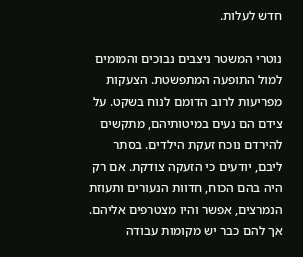חדש לעלות.

נוטרי המשטר ניצבים נבוכים והמומים למול התופעה המתפשטת. הצעקות מפריעות לרוב הדומם לנוח בשקט. על צידם הם נעים במיטותיהם, מתקשים להירדם נוכח זעקת הילדים. בסתר ליבם, יודעים כי הזעקה צודקת. אם רק היה בהם הכוח, חדוות הנעורים ותעוזת הנמרצים, אפשר והיו מצטרפים אליהם. אך להם כבר יש מקומות עבודה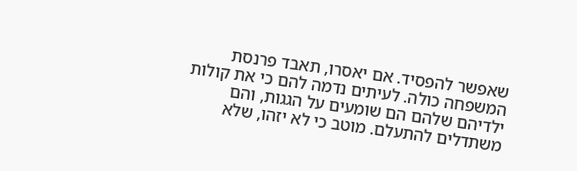שאפשר להפסיד. אם יאסרו, תאבד פרנסת המשפחה כולה. לעיתים נדמה להם כי את קולות ילדיהם שלהם הם שומעים על הגגות, והם משתדלים להתעלם. מוטב כי לא יזהו, שלא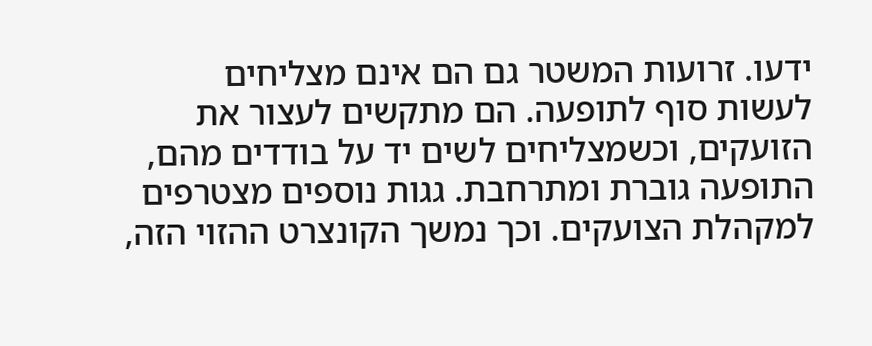ידעו. זרועות המשטר גם הם אינם מצליחים לעשות סוף לתופעה. הם מתקשים לעצור את הזועקים, וכשמצליחים לשים יד על בודדים מהם, התופעה גוברת ומתרחבת. גגות נוספים מצטרפים למקהלת הצועקים. וכך נמשך הקונצרט ההזוי הזה,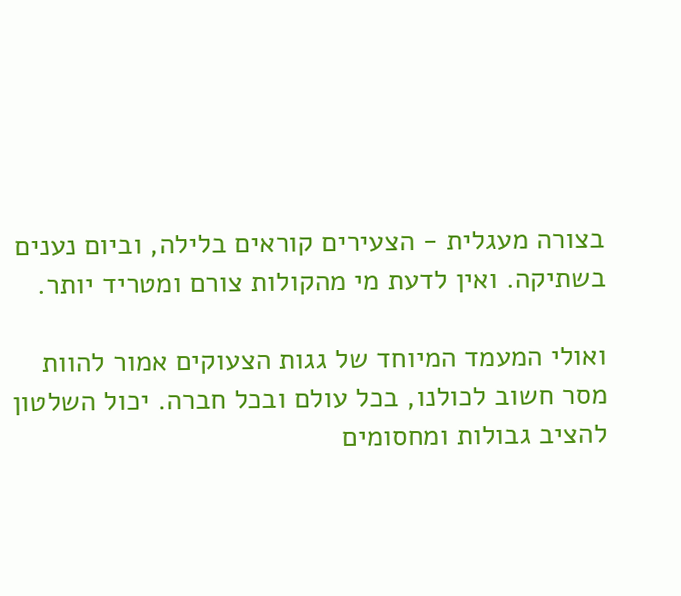בצורה מעגלית - הצעירים קוראים בלילה, וביום נענים בשתיקה. ואין לדעת מי מהקולות צורם ומטריד יותר.

ואולי המעמד המיוחד של גגות הצעוקים אמור להוות מסר חשוב לכולנו, בכל עולם ובכל חברה. יכול השלטון להציב גבולות ומחסומים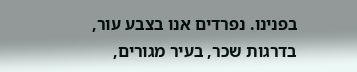בפנינו. נפרדים אנו בצבע עור, בדרגות שכר, בעיר מגורים,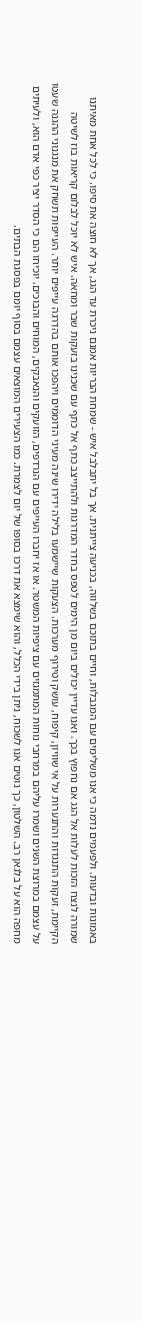באמונות ובדעות. ולפעמים נדמה כי אנו משלימים עם המגבלות, וחיים בתוכם בשלווה, בכניעה צייתנית. אך בל יתבלבל איש - שמחת הבריות אמנם ניכרת עד הגג, אך לא חוצה את סיפו. כי לכל אחת מאיתנו שמורה לנצח הזכות לעלות אל הגג אם נחפוץ בכך. ואנו עדיין יכולים ביום מן הימים לטפס בחדר המדרגות ולהתייצב כתף אל כתף עם שכנינו בזעקות שבר ומחאה. איש לא יוכל לבלום קריאות בוז לשיטה הקיימת, זעקות התנגדות והתנערות על אי שוויון, קיפוח, עושק וטירוף מערכות. הצעקות שיישמעו בלילה ידירו שינה מעיני הדוממים ויהפכו אותם בהדרגה עייפים יותר. העייפות תשחק את מנגנוני ההגנה שעטו על עצמם במרוצת השנים ושמרו עליהם במרחבי נוחות המתמגזים עם ציפיות המשטר. או אז יחברו העייפים עם הנרדפים, הזועקים והנאבקים, המוחים והבוכים. יוכיחו הם כי הסדר יציר כפי אדם הוא, ולעיתים מחפה הוא על בלגאן רב. השלטון, כך נוטים אנו לשכוח, ניתן בידי הכלל, והוא שימצא את דרכו בסופו של יום לצמרת. כמו הצעירים המוצאים עצמם בסוף יומם בפסגת הבתים.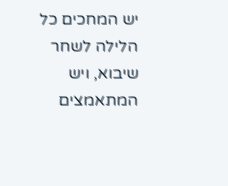יש המחכים כל הלילה לשחר שיבוא, ויש המתאמצים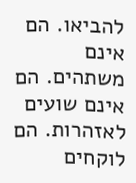להביאו. הם אינם משתהים. הם אינם שועים לאזהרות. הם לוקחים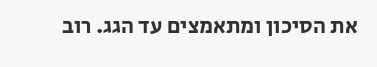את הסיכון ומתאמצים עד הגג. רוב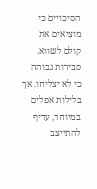הסיכויים כי מוציאים את קולם לשווא. סבירות גבוהה כי לא יצליחו. אך בלילות אפלים במיוחד, עדיף להתייצב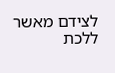לצידם מאשר ללכת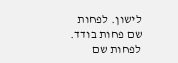לישון. לפחות שם פחות בודד. לפחות שם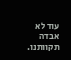עוד לא אבדה תקוותנו.